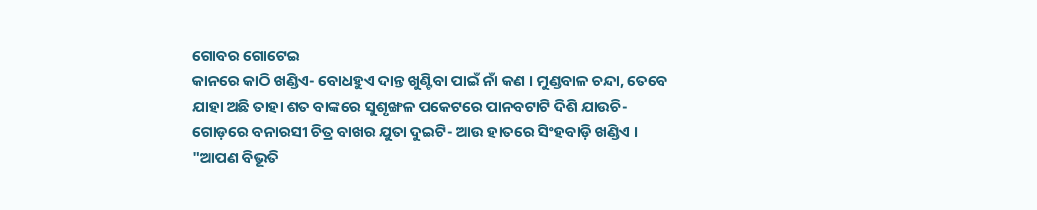ଗୋବର ଗୋଟେଇ
କାନରେ କାଠି ଖଣ୍ଡିଏ- ବୋଧହୁଏ ଦାନ୍ତ ଖୁଣ୍ଟିବା ପାଇଁ ନାଁ କଣ । ମୁଣ୍ଡବାଳ ଚନ୍ଦା, ତେବେ ଯାହା ଅଛି ତାହା ଶତ ବାଙ୍କରେ ସୁଶୃଙ୍ଖଳ ପକେଟରେ ପାନବଟାଟି ଦିଶି ଯାଉଚି- ଗୋଡ଼ରେ ବନାରସୀ ଚିତ୍ର ବାଖର ଯୁତା ଦୁଇଟି- ଆଉ ହାତରେ ସିଂହବାଡ଼ି ଖଣ୍ଡିଏ ।
"ଆପଣ ବିଭୂତି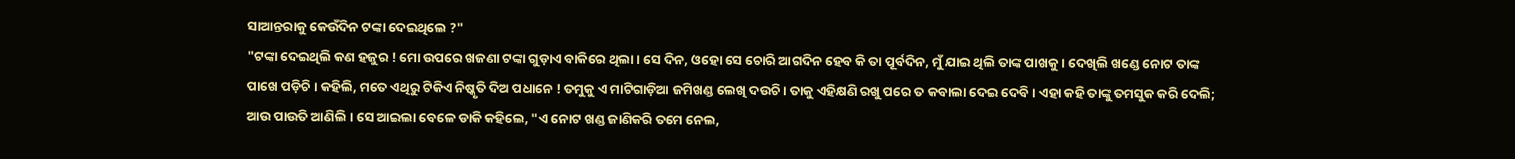ସାଆନ୍ତରାକୁ କେଉଁଦିନ ଟଙ୍କା ଦେଇଥିଲେ ?"
"ଟଙ୍କା ଦେଇଥିଲି କଣ ହଜୁର ! ମୋ ଉପରେ ଖଜଣା ଟଙ୍କା ଗୁଡ଼ାଏ ବାକିରେ ଥିଲା । ସେ ଦିନ, ଓହୋ ସେ ଚୋରି ଆଗଦିନ ହେବ କି ତା ପୂର୍ବଦିନ, ମୁଁ ଯାଇ ଥିଲି ତାଙ୍କ ପାଖକୁ । ଦେଖିଲି ଖଣ୍ଡେ ନୋଟ ତାଙ୍କ ପାଖେ ପଡ଼ିଚି । କହିଲି, ମତେ ଏଥିରୁ ଟିକିଏ ନିଷ୍କୃତି ଦିଅ ପଧାନେ ! ତମୁକୁ ଏ ମାଟିଗାଡ଼ିଆ ଜମିଖଣ୍ଡ ଲେଖି ଦଉଚି । ତାକୁ ଏହିକ୍ଷଣି ରଖୁ ପରେ ତ କବାଲା ଦେଇ ଦେବି । ଏହା କହି ତାଙ୍କୁ ତମସୁକ କରି ଦେଲି; ଆଉ ପାଉତି ଆଣିଲି । ସେ ଆଇଲା ବେଳେ ଡାକି କହିଲେ, "ଏ ନୋଟ ଖଣ୍ଡ ଜାଣିକରି ତମେ ନେଲ,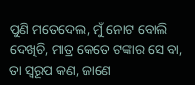ପୁଣି ମତେଦେଲ, ମୁଁ ନୋଟ ବୋଲି ଦେଖିଚି, ମାତ୍ର କେତେ ଟଙ୍କାର ସେ ବା, ତା ସ୍ୱରୂପ କଣ, ଜାଣେ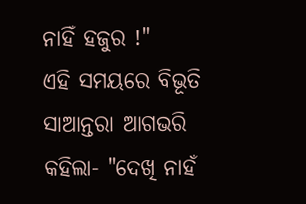ନାହିଁ ହଜୁର !"
ଏହି ସମୟରେ ବିଭୂତି ସାଆନ୍ତରା ଆଗଭରି କହିଲା- "ଦେଖି ନାହଁ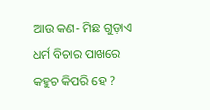ଆଉ କଣ- ମିଛ ଗୁଡ଼ାଏ ଧର୍ମ ବିଚାର ପାଖରେ କହୁଚ କିପରି ହେ ?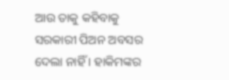ଆଉ ତାକୁ କହିବାକୁ ସରକାରୀ ପିଅନ ଅବସର ଦେଲା ନାହିଁ । ହାକିମଙ୍କର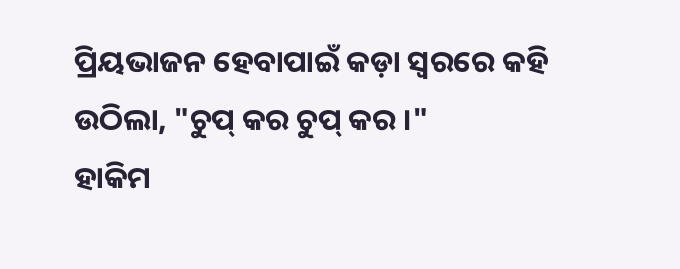ପ୍ରିୟଭାଜନ ହେବାପାଇଁ କଡ଼ା ସ୍ୱରରେ କହି ଉଠିଲା, "ଚୁପ୍ କର ଚୁପ୍ କର ।"
ହାକିମ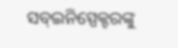ସବ୍ଇନିସ୍ପେକ୍ଟରଙ୍କୁ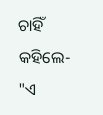ଚାହିଁ କହିଲେ- "ଏ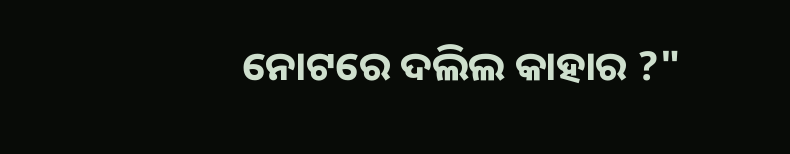ନୋଟରେ ଦଲିଲ କାହାର ?"